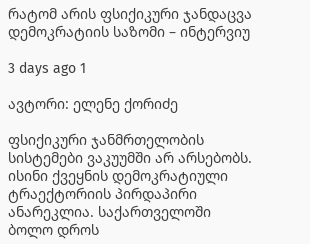რატომ არის ფსიქიკური ჯანდაცვა დემოკრატიის საზომი – ინტერვიუ

3 days ago 1

ავტორი: ელენე ქორიძე

ფსიქიკური ჯანმრთელობის სისტემები ვაკუუმში არ არსებობს. ისინი ქვეყნის დემოკრატიული ტრაექტორიის პირდაპირი ანარეკლია. საქართველოში ბოლო დროს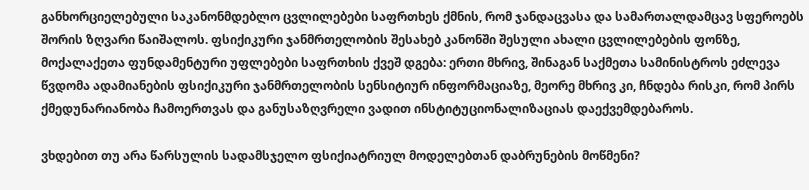განხორციელებული საკანონმდებლო ცვლილებები საფრთხეს ქმნის, რომ ჯანდაცვასა და სამართალდამცავ სფეროებს შორის ზღვარი წაიშალოს. ფსიქიკური ჯანმრთელობის შესახებ კანონში შესული ახალი ცვლილებების ფონზე, მოქალაქეთა ფუნდამენტური უფლებები საფრთხის ქვეშ დგება: ერთი მხრივ, შინაგან საქმეთა სამინისტროს ეძლევა წვდომა ადამიანების ფსიქიკური ჯანმრთელობის სენსიტიურ ინფორმაციაზე, მეორე მხრივ კი, ჩნდება რისკი, რომ პირს ქმედუნარიანობა ჩამოერთვას და განუსაზღვრელი ვადით ინსტიტუციონალიზაციას დაექვემდებაროს.

ვხდებით თუ არა წარსულის სადამსჯელო ფსიქიატრიულ მოდელებთან დაბრუნების მოწმენი?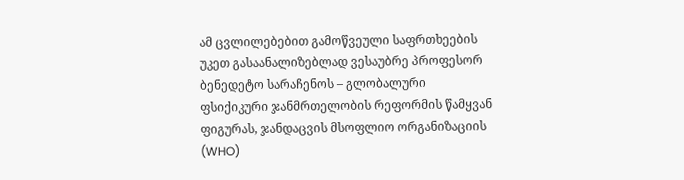ამ ცვლილებებით გამოწვეული საფრთხეების უკეთ გასაანალიზებლად ვესაუბრე პროფესორ ბენედეტო სარაჩენოს – გლობალური ფსიქიკური ჯანმრთელობის რეფორმის წამყვან ფიგურას, ჯანდაცვის მსოფლიო ორგანიზაციის (WHO)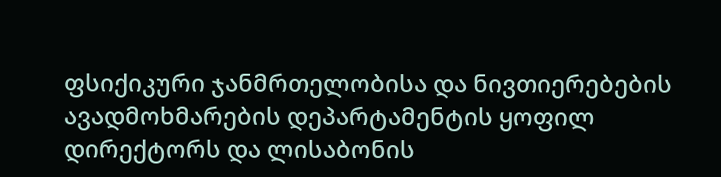ფსიქიკური ჯანმრთელობისა და ნივთიერებების ავადმოხმარების დეპარტამენტის ყოფილ დირექტორს და ლისაბონის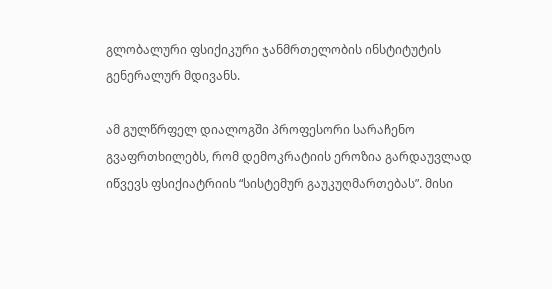გლობალური ფსიქიკური ჯანმრთელობის ინსტიტუტის გენერალურ მდივანს.

ამ გულწრფელ დიალოგში პროფესორი სარაჩენო გვაფრთხილებს, რომ დემოკრატიის ეროზია გარდაუვლად იწვევს ფსიქიატრიის “სისტემურ გაუკუღმართებას”. მისი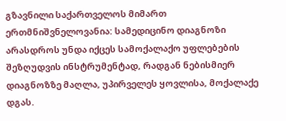გზავნილი საქართველოს მიმართ ერთმნიშვნელოვანია: სამედიცინო დიაგნოზი არასდროს უნდა იქცეს სამოქალაქო უფლებების შეზღუდვის ინსტრუმენტად, რადგან ნებისმიერ დიაგნოზზე მაღლა, უპირველეს ყოვლისა, მოქალაქე დგას.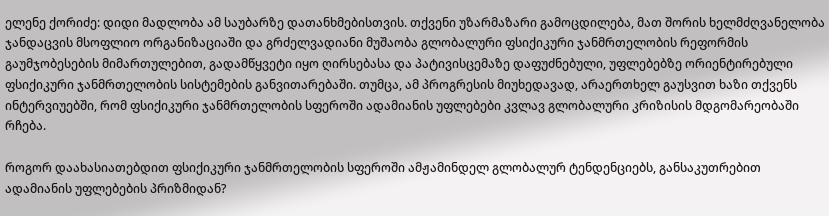ელენე ქორიძე: დიდი მადლობა ამ საუბარზე დათანხმებისთვის. თქვენი უზარმაზარი გამოცდილება, მათ შორის ხელმძღვანელობა ჯანდაცვის მსოფლიო ორგანიზაციაში და გრძელვადიანი მუშაობა გლობალური ფსიქიკური ჯანმრთელობის რეფორმის გაუმჯობესების მიმართულებით, გადამწყვეტი იყო ღირსებასა და პატივისცემაზე დაფუძნებული, უფლებებზე ორიენტირებული ფსიქიკური ჯანმრთელობის სისტემების განვითარებაში. თუმცა, ამ პროგრესის მიუხედავად, არაერთხელ გაუსვით ხაზი თქვენს ინტერვიუებში, რომ ფსიქიკური ჯანმრთელობის სფეროში ადამიანის უფლებები კვლავ გლობალური კრიზისის მდგომარეობაში რჩება.

როგორ დაახასიათებდით ფსიქიკური ჯანმრთელობის სფეროში ამჟამინდელ გლობალურ ტენდენციებს, განსაკუთრებით ადამიანის უფლებების პრიზმიდან?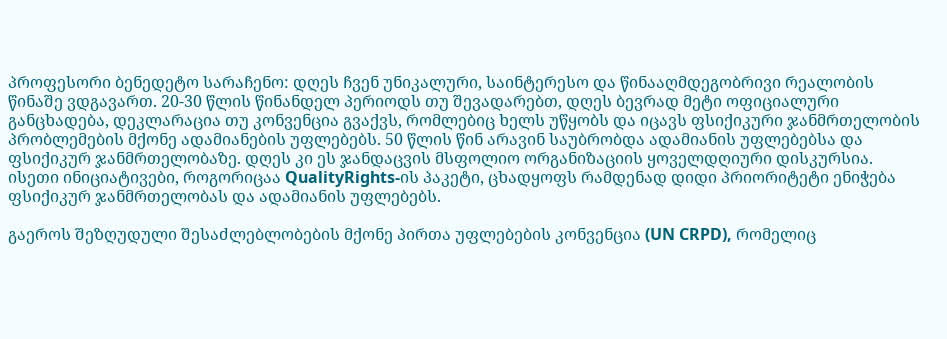პროფესორი ბენედეტო სარაჩენო: დღეს ჩვენ უნიკალური, საინტერესო და წინააღმდეგობრივი რეალობის წინაშე ვდგავართ. 20-30 წლის წინანდელ პერიოდს თუ შევადარებთ, დღეს ბევრად მეტი ოფიციალური განცხადება, დეკლარაცია თუ კონვენცია გვაქვს, რომლებიც ხელს უწყობს და იცავს ფსიქიკური ჯანმრთელობის პრობლემების მქონე ადამიანების უფლებებს. 50 წლის წინ არავინ საუბრობდა ადამიანის უფლებებსა და ფსიქიკურ ჯანმრთელობაზე. დღეს კი ეს ჯანდაცვის მსფოლიო ორგანიზაციის ყოველდღიური დისკურსია. ისეთი ინიციატივები, როგორიცაა QualityRights-ის პაკეტი, ცხადყოფს რამდენად დიდი პრიორიტეტი ენიჭება ფსიქიკურ ჯანმრთელობას და ადამიანის უფლებებს.

გაეროს შეზღუდული შესაძლებლობების მქონე პირთა უფლებების კონვენცია (UN CRPD), რომელიც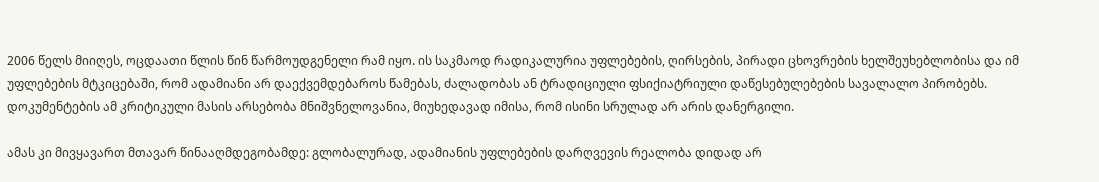2006 წელს მიიღეს, ოცდაათი წლის წინ წარმოუდგენელი რამ იყო. ის საკმაოდ რადიკალურია უფლებების, ღირსების, პირადი ცხოვრების ხელშეუხებლობისა და იმ უფლებების მტკიცებაში, რომ ადამიანი არ დაექვემდებაროს წამებას, ძალადობას ან ტრადიციული ფსიქიატრიული დაწესებულებების სავალალო პირობებს. დოკუმენტების ამ კრიტიკული მასის არსებობა მნიშვნელოვანია, მიუხედავად იმისა, რომ ისინი სრულად არ არის დანერგილი.

ამას კი მივყავართ მთავარ წინააღმდეგობამდე: გლობალურად, ადამიანის უფლებების დარღვევის რეალობა დიდად არ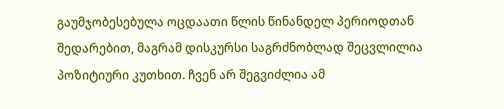გაუმჯობესებულა ოცდაათი წლის წინანდელ პერიოდთან შედარებით, მაგრამ დისკურსი საგრძნობლად შეცვლილია პოზიტიური კუთხით. ჩვენ არ შეგვიძლია ამ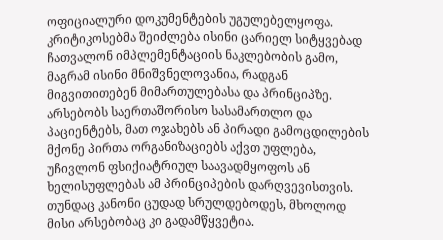ოფიციალური დოკუმენტების უგულებელყოფა. კრიტიკოსებმა შეიძლება ისინი ცარიელ სიტყვებად ჩათვალონ იმპლემენტაციის ნაკლებობის გამო, მაგრამ ისინი მნიშვნელოვანია, რადგან მიგვითითებენ მიმართულებასა და პრინციპზე. არსებობს საერთაშორისო სასამართლო და პაციენტებს, მათ ოჯახებს ან პირადი გამოცდილების მქონე პირთა ორგანიზაციებს აქვთ უფლება, უჩივლონ ფსიქიატრიულ საავადმყოფოს ან ხელისუფლებას ამ პრინციპების დარღვევისთვის. თუნდაც კანონი ცუდად სრულდებოდეს, მხოლოდ მისი არსებობაც კი გადამწყვეტია.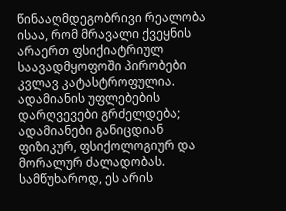წინააღმდეგობრივი რეალობა ისაა, რომ მრავალი ქვეყნის არაერთ ფსიქიატრიულ საავადმყოფოში პირობები კვლავ კატასტროფულია. ადამიანის უფლებების დარღვევები გრძელდება; ადამიანები განიცდიან ფიზიკურ, ფსიქოლოგიურ და მორალურ ძალადობას. სამწუხაროდ, ეს არის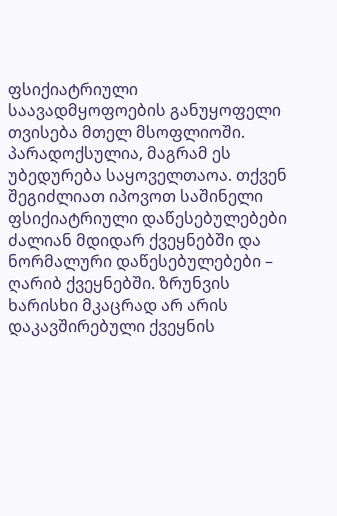ფსიქიატრიული საავადმყოფოების განუყოფელი თვისება მთელ მსოფლიოში. პარადოქსულია, მაგრამ ეს უბედურება საყოველთაოა. თქვენ შეგიძლიათ იპოვოთ საშინელი ფსიქიატრიული დაწესებულებები ძალიან მდიდარ ქვეყნებში და ნორმალური დაწესებულებები – ღარიბ ქვეყნებში. ზრუნვის ხარისხი მკაცრად არ არის დაკავშირებული ქვეყნის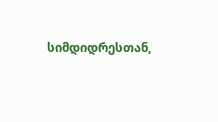სიმდიდრესთან,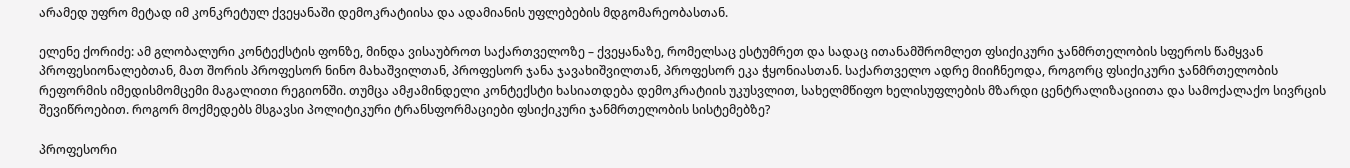არამედ უფრო მეტად იმ კონკრეტულ ქვეყანაში დემოკრატიისა და ადამიანის უფლებების მდგომარეობასთან.

ელენე ქორიძე: ამ გლობალური კონტექსტის ფონზე, მინდა ვისაუბროთ საქართველოზე – ქვეყანაზე, რომელსაც ესტუმრეთ და სადაც ითანამშრომლეთ ფსიქიკური ჯანმრთელობის სფეროს წამყვან პროფესიონალებთან, მათ შორის პროფესორ ნინო მახაშვილთან, პროფესორ ჯანა ჯავახიშვილთან, პროფესორ ეკა ჭყონიასთან. საქართველო ადრე მიიჩნეოდა, როგორც ფსიქიკური ჯანმრთელობის რეფორმის იმედისმომცემი მაგალითი რეგიონში. თუმცა ამჟამინდელი კონტექსტი ხასიათდება დემოკრატიის უკუსვლით, სახელმწიფო ხელისუფლების მზარდი ცენტრალიზაციითა და სამოქალაქო სივრცის შევიწროებით. როგორ მოქმედებს მსგავსი პოლიტიკური ტრანსფორმაციები ფსიქიკური ჯანმრთელობის სისტემებზე?

პროფესორი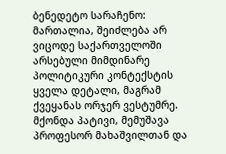ბენედეტო სარაჩენო: მართალია, შეიძლება არ ვიცოდე საქართველოში არსებული მიმდინარე პოლიტიკური კონტექსტის ყველა დეტალი, მაგრამ ქვეყანას ორჯერ ვესტუმრე. მქონდა პატივი, მემუშავა პროფესორ მახაშვილთან და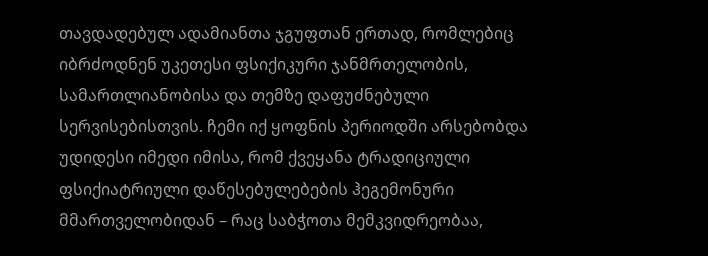თავდადებულ ადამიანთა ჯგუფთან ერთად, რომლებიც იბრძოდნენ უკეთესი ფსიქიკური ჯანმრთელობის, სამართლიანობისა და თემზე დაფუძნებული სერვისებისთვის. ჩემი იქ ყოფნის პერიოდში არსებობდა უდიდესი იმედი იმისა, რომ ქვეყანა ტრადიციული ფსიქიატრიული დაწესებულებების ჰეგემონური მმართველობიდან – რაც საბჭოთა მემკვიდრეობაა,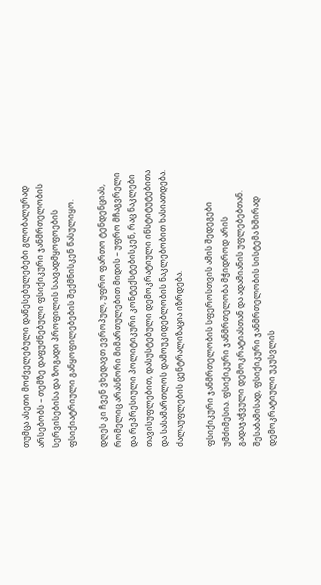თუმცა ასეთი მოძველებული დაწესებულებები გლობალურად არსებობს – თემზე დაფუძნებული ფსიქიკური ჯანმრთელობის სერვისებისა და ზოგადი პროფილის საავადმყოფოების ფსიქიატრიული განყოფილებების შექმნისკენ წასულიყო.

დღეს კი ჩვენ ვხედავთ ევროპულ, უფრო ფართო ტენდენციას, რომელიც არასწორი მიმართულებით მიდის – უფრო მჩაგვრელი და რეპრესიული პოლიტიკური კონტექსტებისკენ, რაც ნაკლები თავისუფლებით, დასუსტებული დემოკრატიული ინსტიტუტებითა და სასამართლოს დამოუკიდებლობის ნაკლებობით ხასიათდება. ძალაუფლების ცენტრალიზაცია იზრდება.

ფსიქიკური ჯანმრთელობის სფეროსთვის ამის შედეგები უმძიმესია. ფსიქიკური ჯანმრთელობა მჭიდროდ არის გადაჯაჭვული დემოკრატიასთან და ადამიანის უფლებებთან. შესაბამისად, ფსიქიკური ჯანმრთელობის სისტემა ხშირად დემოკრატიული უკუსვლის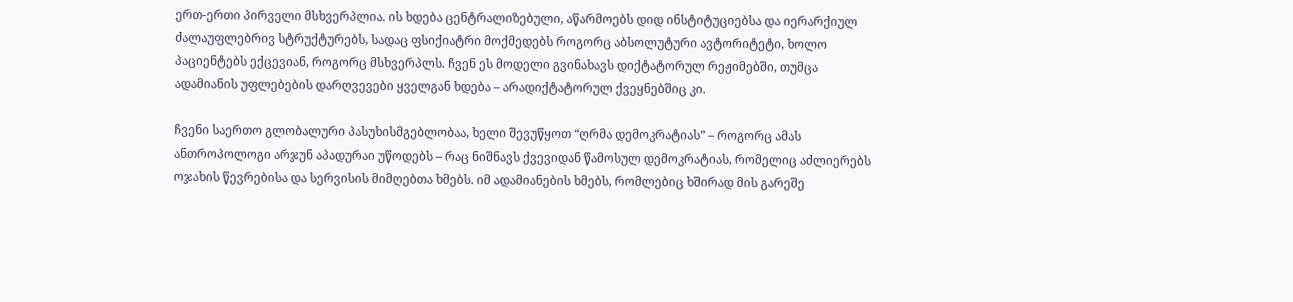ერთ-ერთი პირველი მსხვერპლია. ის ხდება ცენტრალიზებული, აწარმოებს დიდ ინსტიტუციებსა და იერარქიულ ძალაუფლებრივ სტრუქტურებს, სადაც ფსიქიატრი მოქმედებს როგორც აბსოლუტური ავტორიტეტი, ხოლო პაციენტებს ექცევიან, როგორც მსხვერპლს. ჩვენ ეს მოდელი გვინახავს დიქტატორულ რეჟიმებში, თუმცა ადამიანის უფლებების დარღვევები ყველგან ხდება – არადიქტატორულ ქვეყნებშიც კი.

ჩვენი საერთო გლობალური პასუხისმგებლობაა, ხელი შევუწყოთ “ღრმა დემოკრატიას” – როგორც ამას ანთროპოლოგი არჯუნ აპადურაი უწოდებს – რაც ნიშნავს ქვევიდან წამოსულ დემოკრატიას, რომელიც აძლიერებს ოჯახის წევრებისა და სერვისის მიმღებთა ხმებს. იმ ადამიანების ხმებს, რომლებიც ხშირად მის გარეშე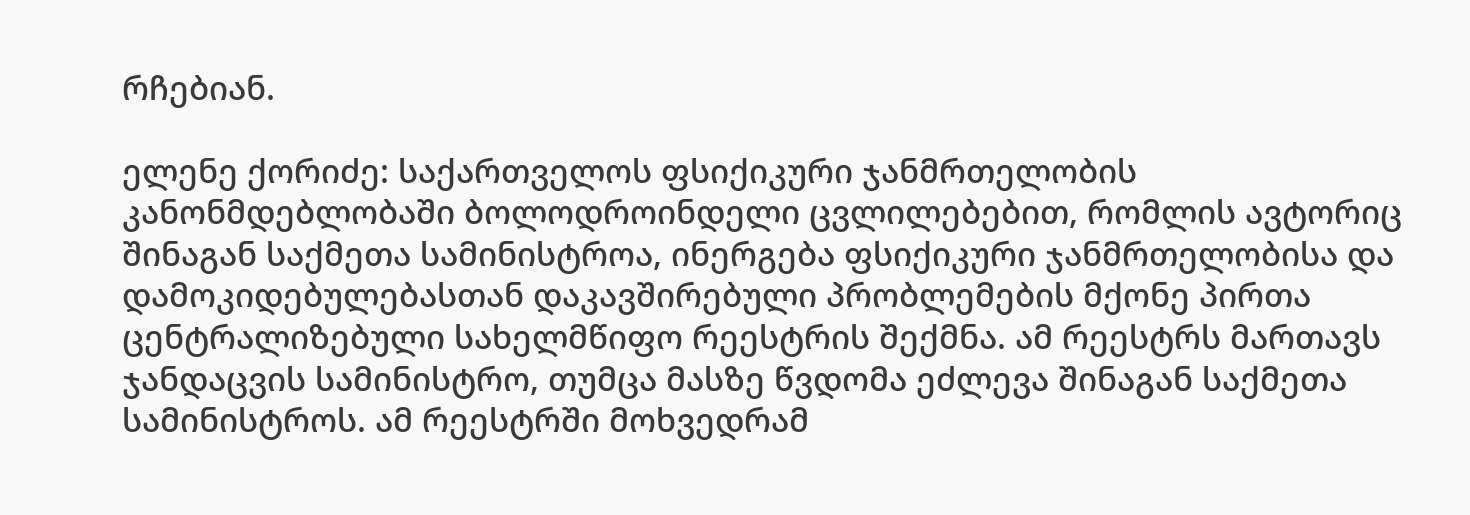რჩებიან.

ელენე ქორიძე: საქართველოს ფსიქიკური ჯანმრთელობის კანონმდებლობაში ბოლოდროინდელი ცვლილებებით, რომლის ავტორიც შინაგან საქმეთა სამინისტროა, ინერგება ფსიქიკური ჯანმრთელობისა და დამოკიდებულებასთან დაკავშირებული პრობლემების მქონე პირთა ცენტრალიზებული სახელმწიფო რეესტრის შექმნა. ამ რეესტრს მართავს ჯანდაცვის სამინისტრო, თუმცა მასზე წვდომა ეძლევა შინაგან საქმეთა სამინისტროს. ამ რეესტრში მოხვედრამ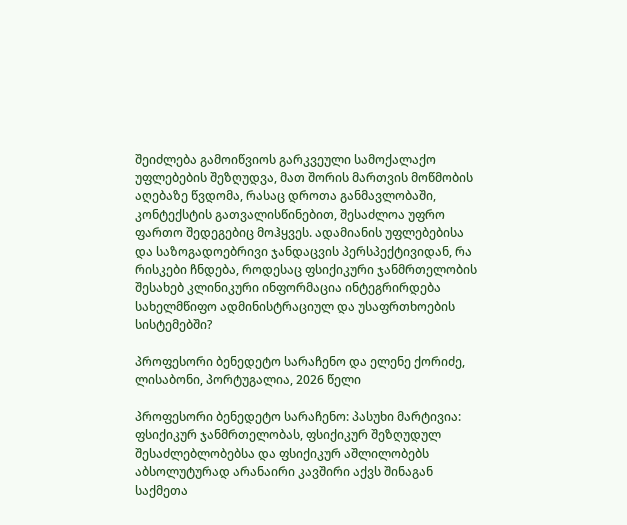შეიძლება გამოიწვიოს გარკვეული სამოქალაქო უფლებების შეზღუდვა, მათ შორის მართვის მოწმობის აღებაზე წვდომა, რასაც დროთა განმავლობაში, კონტექსტის გათვალისწინებით, შესაძლოა უფრო ფართო შედეგებიც მოჰყვეს. ადამიანის უფლებებისა და საზოგადოებრივი ჯანდაცვის პერსპექტივიდან, რა რისკები ჩნდება, როდესაც ფსიქიკური ჯანმრთელობის შესახებ კლინიკური ინფორმაცია ინტეგრირდება სახელმწიფო ადმინისტრაციულ და უსაფრთხოების სისტემებში?

პროფესორი ბენედეტო სარაჩენო და ელენე ქორიძე, ლისაბონი, პორტუგალია, 2026 წელი

პროფესორი ბენედეტო სარაჩენო: პასუხი მარტივია: ფსიქიკურ ჯანმრთელობას, ფსიქიკურ შეზღუდულ შესაძლებლობებსა და ფსიქიკურ აშლილობებს აბსოლუტურად არანაირი კავშირი აქვს შინაგან საქმეთა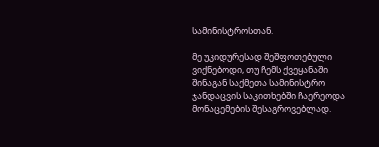სამინისტროსთან.

მე უკიდურესად შეშფოთებული ვიქნებოდი, თუ ჩემს ქვეყანაში შინაგან საქმეთა სამინისტრო ჯანდაცვის საკითხებში ჩაერეოდა მონაცემების შესაგროვებლად.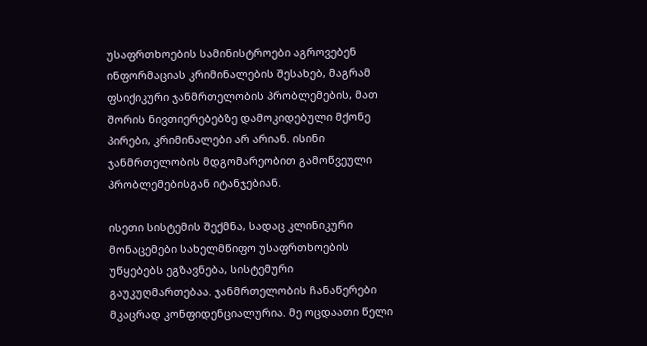უსაფრთხოების სამინისტროები აგროვებენ ინფორმაციას კრიმინალების შესახებ, მაგრამ ფსიქიკური ჯანმრთელობის პრობლემების, მათ შორის ნივთიერებებზე დამოკიდებული მქონე პირები, კრიმინალები არ არიან. ისინი ჯანმრთელობის მდგომარეობით გამოწვეული პრობლემებისგან იტანჯებიან.

ისეთი სისტემის შექმნა, სადაც კლინიკური მონაცემები სახელმწიფო უსაფრთხოების უწყებებს ეგზავნება, სისტემური გაუკუღმართებაა. ჯანმრთელობის ჩანაწერები მკაცრად კონფიდენციალურია. მე ოცდაათი წელი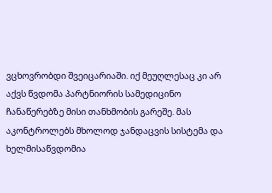ვცხოვრობდი შვეიცარიაში. იქ მეუღლესაც კი არ აქვს წვდომა პარტნიორის სამედიცინო ჩანაწერებზე მისი თანხმობის გარეშე. მას აკონტროლებს მხოლოდ ჯანდაცვის სისტემა და ხელმისაწვდომია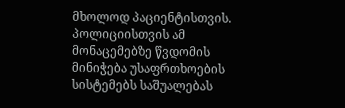მხოლოდ პაციენტისთვის. პოლიციისთვის ამ მონაცემებზე წვდომის მინიჭება უსაფრთხოების სისტემებს საშუალებას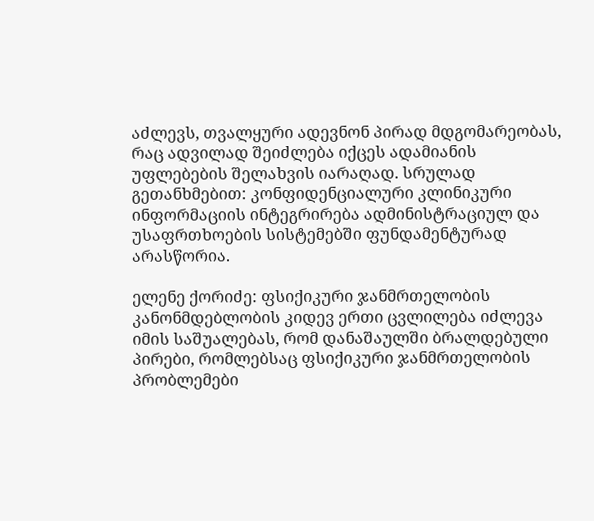აძლევს, თვალყური ადევნონ პირად მდგომარეობას, რაც ადვილად შეიძლება იქცეს ადამიანის უფლებების შელახვის იარაღად. სრულად გეთანხმებით: კონფიდენციალური კლინიკური ინფორმაციის ინტეგრირება ადმინისტრაციულ და უსაფრთხოების სისტემებში ფუნდამენტურად არასწორია.

ელენე ქორიძე: ფსიქიკური ჯანმრთელობის კანონმდებლობის კიდევ ერთი ცვლილება იძლევა იმის საშუალებას, რომ დანაშაულში ბრალდებული პირები, რომლებსაც ფსიქიკური ჯანმრთელობის პრობლემები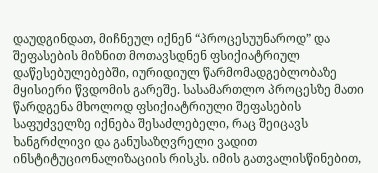დაუდგინდათ, მიჩნეულ იქნენ “პროცესუუნაროდ” და შეფასების მიზნით მოთავსდნენ ფსიქიატრიულ დაწესებულებებში, იურიდიულ წარმომადგებლობაზე მყისიერი წვდომის გარეშე. სასამართლო პროცესზე მათი წარდგენა მხოლოდ ფსიქიატრიული შეფასების საფუძველზე იქნება შესაძლებელი, რაც შეიცავს ხანგრძლივი და განუსაზღვრელი ვადით ინსტიტუციონალიზაციის რისკს. იმის გათვალისწინებით,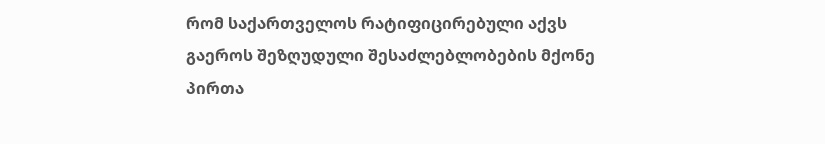რომ საქართველოს რატიფიცირებული აქვს გაეროს შეზღუდული შესაძლებლობების მქონე პირთა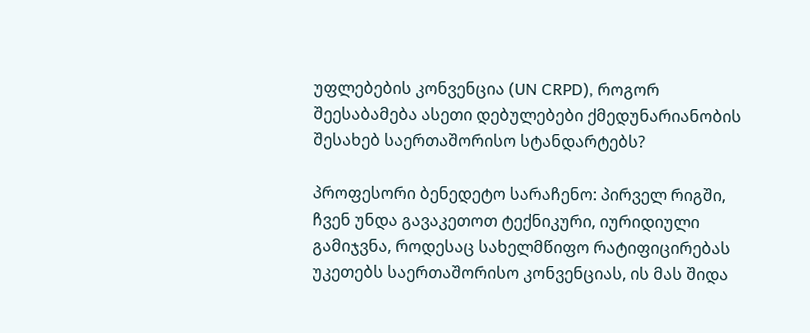უფლებების კონვენცია (UN CRPD), როგორ შეესაბამება ასეთი დებულებები ქმედუნარიანობის შესახებ საერთაშორისო სტანდარტებს?

პროფესორი ბენედეტო სარაჩენო: პირველ რიგში, ჩვენ უნდა გავაკეთოთ ტექნიკური, იურიდიული გამიჯვნა, როდესაც სახელმწიფო რატიფიცირებას უკეთებს საერთაშორისო კონვენციას, ის მას შიდა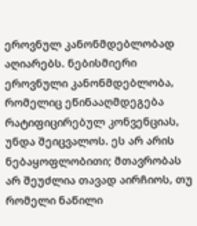ეროვნულ კანონმდებლობად აღიარებს. ნებისმიერი ეროვნული კანონმდებლობა, რომელიც ეწინააღმდეგება რატიფიცირებულ კონვენციას, უნდა შეიცვალოს. ეს არ არის ნებაყოფლობითი; მთავრობას არ შეუძლია თავად აირჩიოს, თუ რომელი ნაწილი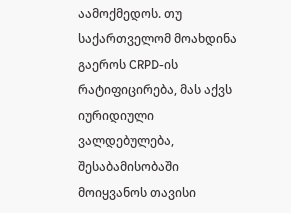აამოქმედოს. თუ საქართველომ მოახდინა გაეროს CRPD-ის რატიფიცირება, მას აქვს იურიდიული ვალდებულება, შესაბამისობაში მოიყვანოს თავისი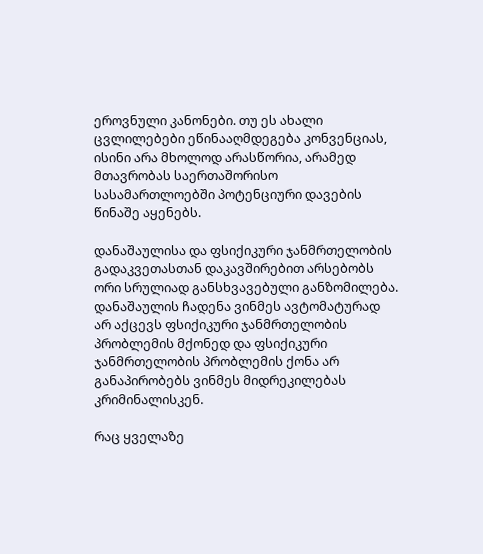ეროვნული კანონები. თუ ეს ახალი ცვლილებები ეწინააღმდეგება კონვენციას, ისინი არა მხოლოდ არასწორია, არამედ მთავრობას საერთაშორისო სასამართლოებში პოტენციური დავების წინაშე აყენებს.

დანაშაულისა და ფსიქიკური ჯანმრთელობის გადაკვეთასთან დაკავშირებით არსებობს ორი სრულიად განსხვავებული განზომილება. დანაშაულის ჩადენა ვინმეს ავტომატურად არ აქცევს ფსიქიკური ჯანმრთელობის პრობლემის მქონედ და ფსიქიკური ჯანმრთელობის პრობლემის ქონა არ განაპირობებს ვინმეს მიდრეკილებას კრიმინალისკენ.

რაც ყველაზე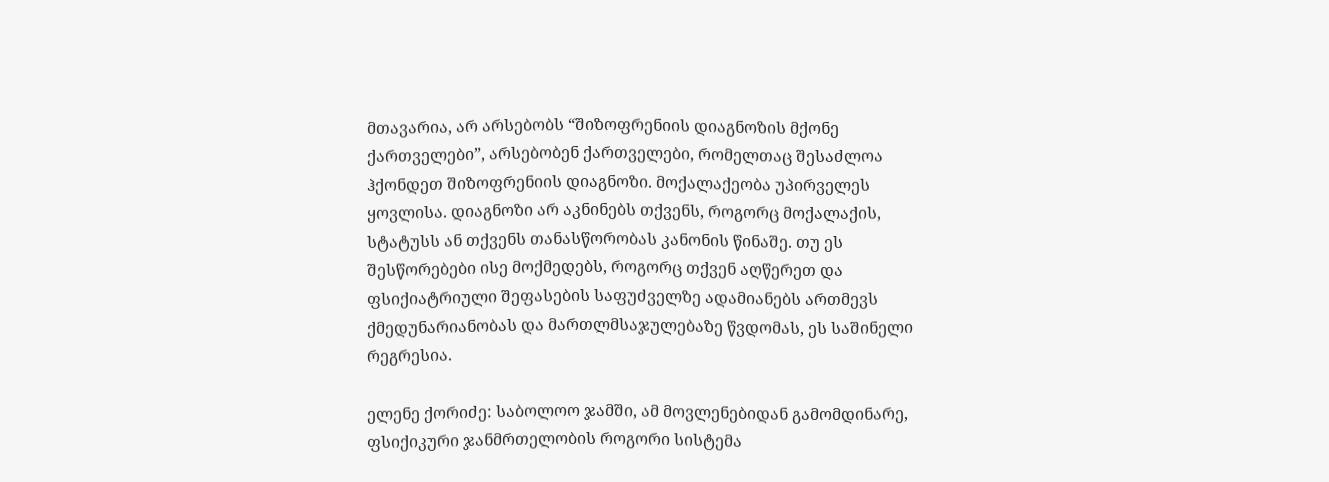მთავარია, არ არსებობს “შიზოფრენიის დიაგნოზის მქონე ქართველები”, არსებობენ ქართველები, რომელთაც შესაძლოა ჰქონდეთ შიზოფრენიის დიაგნოზი. მოქალაქეობა უპირველეს ყოვლისა. დიაგნოზი არ აკნინებს თქვენს, როგორც მოქალაქის, სტატუსს ან თქვენს თანასწორობას კანონის წინაშე. თუ ეს შესწორებები ისე მოქმედებს, როგორც თქვენ აღწერეთ და ფსიქიატრიული შეფასების საფუძველზე ადამიანებს ართმევს ქმედუნარიანობას და მართლმსაჯულებაზე წვდომას, ეს საშინელი რეგრესია.

ელენე ქორიძე: საბოლოო ჯამში, ამ მოვლენებიდან გამომდინარე, ფსიქიკური ჯანმრთელობის როგორი სისტემა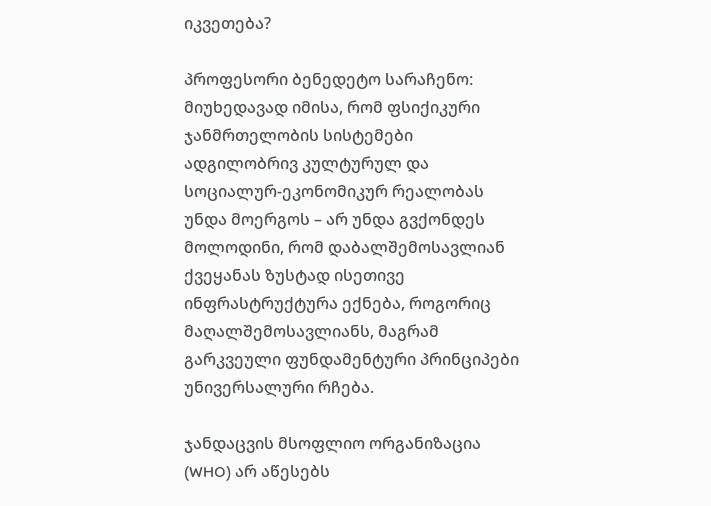იკვეთება?

პროფესორი ბენედეტო სარაჩენო: მიუხედავად იმისა, რომ ფსიქიკური ჯანმრთელობის სისტემები ადგილობრივ კულტურულ და სოციალურ-ეკონომიკურ რეალობას უნდა მოერგოს – არ უნდა გვქონდეს მოლოდინი, რომ დაბალშემოსავლიან ქვეყანას ზუსტად ისეთივე ინფრასტრუქტურა ექნება, როგორიც მაღალშემოსავლიანს, მაგრამ გარკვეული ფუნდამენტური პრინციპები უნივერსალური რჩება.

ჯანდაცვის მსოფლიო ორგანიზაცია (WHO) არ აწესებს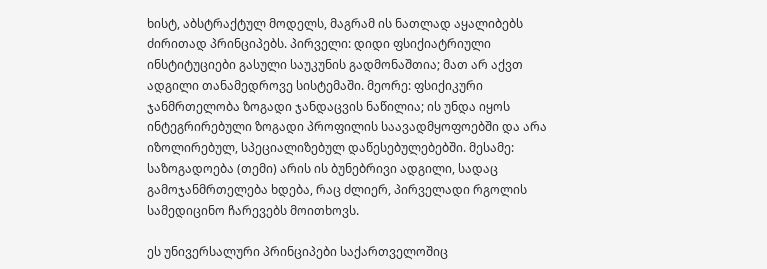ხისტ, აბსტრაქტულ მოდელს, მაგრამ ის ნათლად აყალიბებს ძირითად პრინციპებს. პირველი: დიდი ფსიქიატრიული ინსტიტუციები გასული საუკუნის გადმონაშთია; მათ არ აქვთ ადგილი თანამედროვე სისტემაში. მეორე: ფსიქიკური ჯანმრთელობა ზოგადი ჯანდაცვის ნაწილია; ის უნდა იყოს ინტეგრირებული ზოგადი პროფილის საავადმყოფოებში და არა იზოლირებულ, სპეციალიზებულ დაწესებულებებში. მესამე: საზოგადოება (თემი) არის ის ბუნებრივი ადგილი, სადაც გამოჯანმრთელება ხდება, რაც ძლიერ, პირველადი რგოლის სამედიცინო ჩარევებს მოითხოვს.

ეს უნივერსალური პრინციპები საქართველოშიც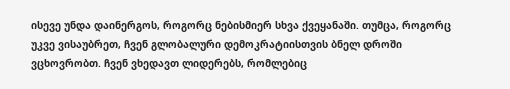ისევე უნდა დაინერგოს, როგორც ნებისმიერ სხვა ქვეყანაში. თუმცა, როგორც უკვე ვისაუბრეთ, ჩვენ გლობალური დემოკრატიისთვის ბნელ დროში ვცხოვრობთ. ჩვენ ვხედავთ ლიდერებს, რომლებიც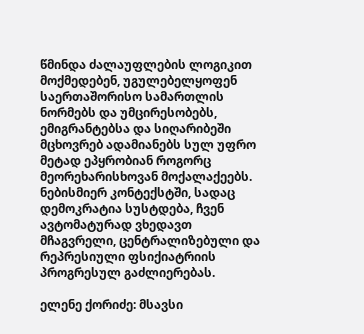წმინდა ძალაუფლების ლოგიკით მოქმედებენ, უგულებელყოფენ საერთაშორისო სამართლის ნორმებს და უმცირესობებს, ემიგრანტებსა და სიღარიბეში მცხოვრებ ადამიანებს სულ უფრო მეტად ეპყრობიან როგორც მეორეხარისხოვან მოქალაქეებს. ნებისმიერ კონტექსტში, სადაც დემოკრატია სუსტდება, ჩვენ ავტომატურად ვხედავთ მჩაგვრელი, ცენტრალიზებული და რეპრესიული ფსიქიატრიის პროგრესულ გაძლიერებას.

ელენე ქორიძე: მსავსი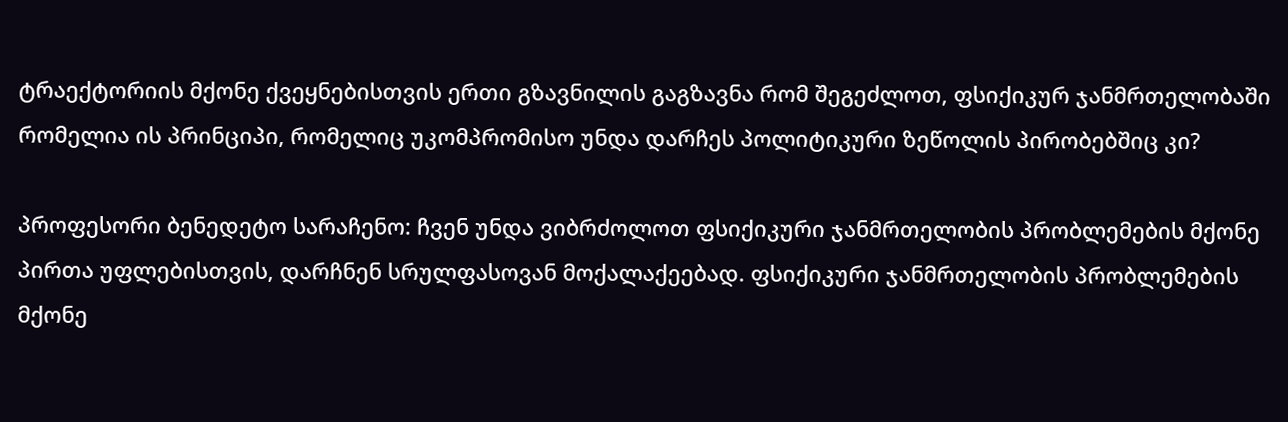ტრაექტორიის მქონე ქვეყნებისთვის ერთი გზავნილის გაგზავნა რომ შეგეძლოთ, ფსიქიკურ ჯანმრთელობაში რომელია ის პრინციპი, რომელიც უკომპრომისო უნდა დარჩეს პოლიტიკური ზეწოლის პირობებშიც კი?

პროფესორი ბენედეტო სარაჩენო: ჩვენ უნდა ვიბრძოლოთ ფსიქიკური ჯანმრთელობის პრობლემების მქონე პირთა უფლებისთვის, დარჩნენ სრულფასოვან მოქალაქეებად. ფსიქიკური ჯანმრთელობის პრობლემების მქონე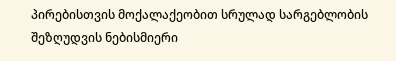პირებისთვის მოქალაქეობით სრულად სარგებლობის შეზღუდვის ნებისმიერი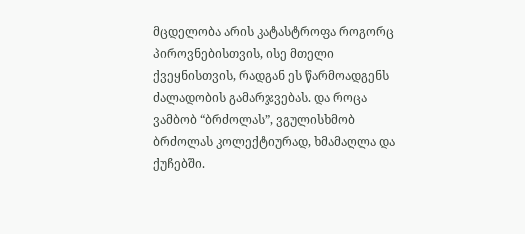მცდელობა არის კატასტროფა როგორც პიროვნებისთვის, ისე მთელი ქვეყნისთვის, რადგან ეს წარმოადგენს ძალადობის გამარჯვებას. და როცა ვამბობ “ბრძოლას”, ვგულისხმობ ბრძოლას კოლექტიურად, ხმამაღლა და ქუჩებში.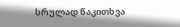სრულად წაკითხვა